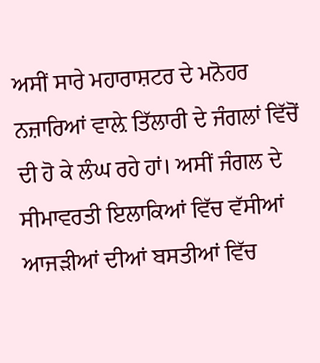ਅਸੀਂ ਸਾਰੇ ਮਹਾਰਾਸ਼ਟਰ ਦੇ ਮਨੋਹਰ ਨਜ਼ਾਰਿਆਂ ਵਾਲ਼ੇ ਤਿੱਲਾਰੀ ਦੇ ਜੰਗਲਾਂ ਵਿੱਚੋਂ ਦੀ ਹੋ ਕੇ ਲੰਘ ਰਹੇ ਹਾਂ। ਅਸੀਂ ਜੰਗਲ ਦੇ ਸੀਮਾਵਰਤੀ ਇਲਾਕਿਆਂ ਵਿੱਚ ਵੱਸੀਆਂ ਆਜੜੀਆਂ ਦੀਆਂ ਬਸਤੀਆਂ ਵਿੱਚ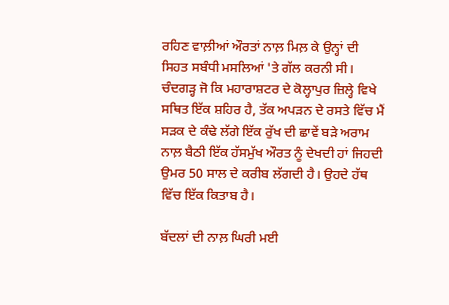ਰਹਿਣ ਵਾਲ਼ੀਆਂ ਔਰਤਾਂ ਨਾਲ਼ ਮਿਲ਼ ਕੇ ਉਨ੍ਹਾਂ ਦੀ ਸਿਹਤ ਸਬੰਧੀ ਮਸਲਿਆਂ 'ਤੇ ਗੱਲ ਕਰਨੀ ਸੀ। ਚੰਦਗੜ੍ਹ ਜੋ ਕਿ ਮਹਾਰਾਸ਼ਟਰ ਦੇ ਕੋਲ੍ਹਾਪੁਰ ਜ਼ਿਲ੍ਹੇ ਵਿਖੇ ਸਥਿਤ ਇੱਕ ਸ਼ਹਿਰ ਹੈ, ਤੱਕ ਅਪੜਨ ਦੇ ਰਸਤੇ ਵਿੱਚ ਮੈਂ ਸੜਕ ਦੇ ਕੰਢੇ ਲੱਗੇ ਇੱਕ ਰੁੱਖ ਦੀ ਛਾਵੇਂ ਬੜੇ ਅਰਾਮ ਨਾਲ਼ ਬੈਠੀ ਇੱਕ ਹੱਸਮੁੱਖ ਔਰਤ ਨੂੰ ਦੇਖਦੀ ਹਾਂ ਜਿਹਦੀ ਉਮਰ 50 ਸਾਲ ਦੇ ਕਰੀਬ ਲੱਗਦੀ ਹੈ। ਉਹਦੇ ਹੱਥ ਵਿੱਚ ਇੱਕ ਕਿਤਾਬ ਹੈ।

ਬੱਦਲਾਂ ਦੀ ਨਾਲ਼ ਘਿਰੀ ਮਈ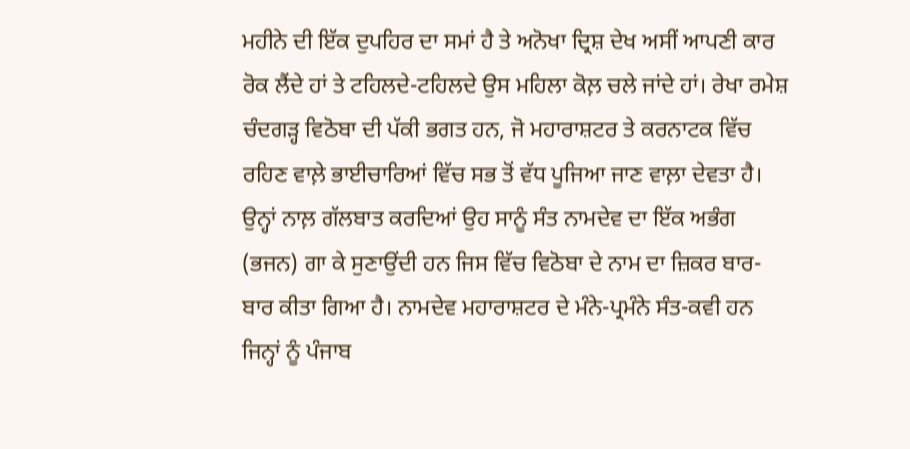ਮਹੀਨੇ ਦੀ ਇੱਕ ਦੁਪਹਿਰ ਦਾ ਸਮਾਂ ਹੈ ਤੇ ਅਨੋਖਾ ਦ੍ਰਿਸ਼ ਦੇਖ ਅਸੀਂ ਆਪਣੀ ਕਾਰ ਰੋਕ ਲੈਂਦੇ ਹਾਂ ਤੇ ਟਹਿਲਦੇ-ਟਹਿਲਦੇ ਉਸ ਮਹਿਲਾ ਕੋਲ਼ ਚਲੇ ਜਾਂਦੇ ਹਾਂ। ਰੇਖਾ ਰਮੇਸ਼ ਚੰਦਗੜ੍ਹ ਵਿਠੋਬਾ ਦੀ ਪੱਕੀ ਭਗਤ ਹਨ, ਜੋ ਮਹਾਰਾਸ਼ਟਰ ਤੇ ਕਰਨਾਟਕ ਵਿੱਚ ਰਹਿਣ ਵਾਲ਼ੇ ਭਾਈਚਾਰਿਆਂ ਵਿੱਚ ਸਭ ਤੋਂ ਵੱਧ ਪੂਜਿਆ ਜਾਣ ਵਾਲ਼ਾ ਦੇਵਤਾ ਹੈ। ਉਨ੍ਹਾਂ ਨਾਲ਼ ਗੱਲਬਾਤ ਕਰਦਿਆਂ ਉਹ ਸਾਨੂੰ ਸੰਤ ਨਾਮਦੇਵ ਦਾ ਇੱਕ ਅਭੰਗ (ਭਜਨ) ਗਾ ਕੇ ਸੁਣਾਉਂਦੀ ਹਨ ਜਿਸ ਵਿੱਚ ਵਿਠੋਬਾ ਦੇ ਨਾਮ ਦਾ ਜ਼ਿਕਰ ਬਾਰ-ਬਾਰ ਕੀਤਾ ਗਿਆ ਹੈ। ਨਾਮਦੇਵ ਮਹਾਰਾਸ਼ਟਰ ਦੇ ਮੰਨੇ-ਪ੍ਰਮੰਨੇ ਸੰਤ-ਕਵੀ ਹਨ ਜਿਨ੍ਹਾਂ ਨੂੰ ਪੰਜਾਬ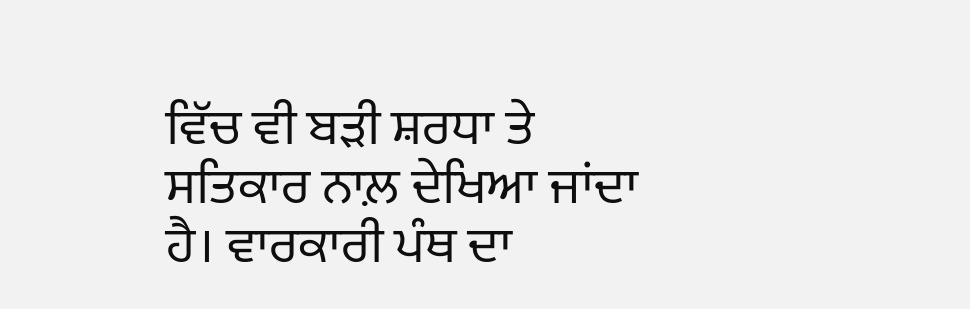ਵਿੱਚ ਵੀ ਬੜੀ ਸ਼ਰਧਾ ਤੇ ਸਤਿਕਾਰ ਨਾਲ਼ ਦੇਖਿਆ ਜਾਂਦਾ ਹੈ। ਵਾਰਕਾਰੀ ਪੰਥ ਦਾ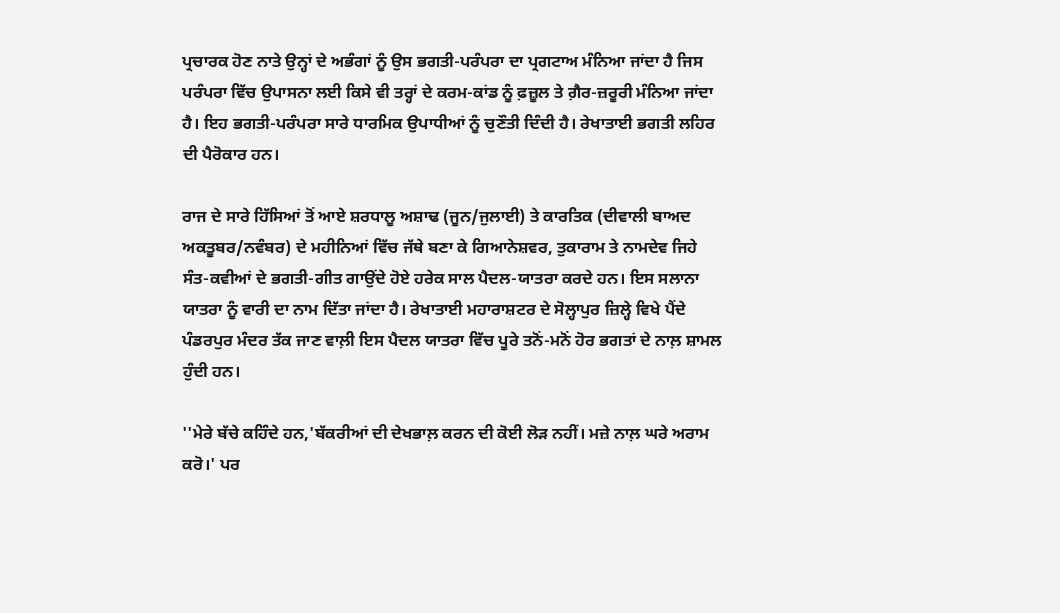ਪ੍ਰਚਾਰਕ ਹੋਣ ਨਾਤੇ ਉਨ੍ਹਾਂ ਦੇ ਅਭੰਗਾਂ ਨੂੰ ਉਸ ਭਗਤੀ-ਪਰੰਪਰਾ ਦਾ ਪ੍ਰਗਟਾਅ ਮੰਨਿਆ ਜਾਂਦਾ ਹੈ ਜਿਸ ਪਰੰਪਰਾ ਵਿੱਚ ਉਪਾਸਨਾ ਲਈ ਕਿਸੇ ਵੀ ਤਰ੍ਹਾਂ ਦੇ ਕਰਮ-ਕਾਂਡ ਨੂੰ ਫ਼ਜ਼ੂਲ ਤੇ ਗ਼ੈਰ-ਜ਼ਰੂਰੀ ਮੰਨਿਆ ਜਾਂਦਾ ਹੈ। ਇਹ ਭਗਤੀ-ਪਰੰਪਰਾ ਸਾਰੇ ਧਾਰਮਿਕ ਉਪਾਧੀਆਂ ਨੂੰ ਚੁਣੌਤੀ ਦਿੰਦੀ ਹੈ। ਰੇਖਾਤਾਈ ਭਗਤੀ ਲਹਿਰ ਦੀ ਪੈਰੋਕਾਰ ਹਨ।

ਰਾਜ ਦੇ ਸਾਰੇ ਹਿੱਸਿਆਂ ਤੋਂ ਆਏ ਸ਼ਰਧਾਲੂ ਅਸ਼ਾਢ (ਜੂਨ/ਜੁਲਾਈ) ਤੇ ਕਾਰਤਿਕ (ਦੀਵਾਲੀ ਬਾਅਦ ਅਕਤੂਬਰ/ਨਵੰਬਰ) ਦੇ ਮਹੀਨਿਆਂ ਵਿੱਚ ਜੱਥੇ ਬਣਾ ਕੇ ਗਿਆਨੇਸ਼ਵਰ, ਤੁਕਾਰਾਮ ਤੇ ਨਾਮਦੇਵ ਜਿਹੇ ਸੰਤ-ਕਵੀਆਂ ਦੇ ਭਗਤੀ-ਗੀਤ ਗਾਉਂਦੇ ਹੋਏ ਹਰੇਕ ਸਾਲ ਪੈਦਲ-ਯਾਤਰਾ ਕਰਦੇ ਹਨ। ਇਸ ਸਲਾਨਾ ਯਾਤਰਾ ਨੂੰ ਵਾਰੀ ਦਾ ਨਾਮ ਦਿੱਤਾ ਜਾਂਦਾ ਹੈ। ਰੇਖਾਤਾਈ ਮਹਾਰਾਸ਼ਟਰ ਦੇ ਸੋਲ੍ਹਾਪੁਰ ਜ਼ਿਲ੍ਹੇ ਵਿਖੇ ਪੈਂਦੇ ਪੰਡਰਪੁਰ ਮੰਦਰ ਤੱਕ ਜਾਣ ਵਾਲ਼ੀ ਇਸ ਪੈਦਲ ਯਾਤਰਾ ਵਿੱਚ ਪੂਰੇ ਤਨੋਂ-ਮਨੋਂ ਹੋਰ ਭਗਤਾਂ ਦੇ ਨਾਲ਼ ਸ਼ਾਮਲ ਹੁੰਦੀ ਹਨ।

''ਮੇਰੇ ਬੱਚੇ ਕਹਿੰਦੇ ਹਨ,'ਬੱਕਰੀਆਂ ਦੀ ਦੇਖਭਾਲ਼ ਕਰਨ ਦੀ ਕੋਈ ਲੋੜ ਨਹੀਂ। ਮਜ਼ੇ ਨਾਲ਼ ਘਰੇ ਅਰਾਮ ਕਰੋ।' ਪਰ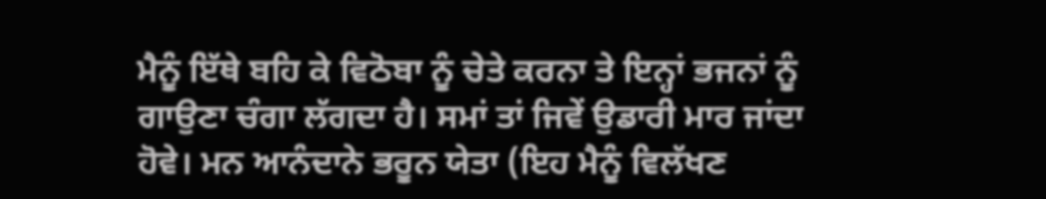ਮੈਨੂੰ ਇੱਥੇ ਬਹਿ ਕੇ ਵਿਠੋਬਾ ਨੂੰ ਚੇਤੇ ਕਰਨਾ ਤੇ ਇਨ੍ਹਾਂ ਭਜਨਾਂ ਨੂੰ ਗਾਉਣਾ ਚੰਗਾ ਲੱਗਦਾ ਹੈ। ਸਮਾਂ ਤਾਂ ਜਿਵੇਂ ਉਡਾਰੀ ਮਾਰ ਜਾਂਦਾ ਹੋਵੇ। ਮਨ ਆਨੰਦਾਨੇ ਭਰੂਨ ਯੇਤਾ (ਇਹ ਮੈਨੂੰ ਵਿਲੱਖਣ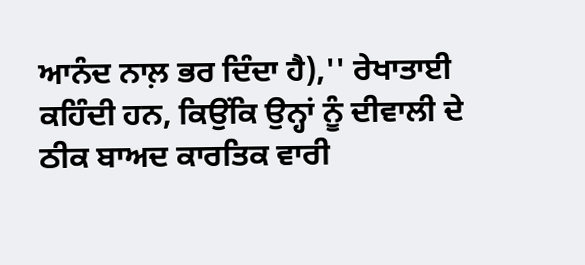ਆਨੰਦ ਨਾਲ਼ ਭਰ ਦਿੰਦਾ ਹੈ),'' ਰੇਖਾਤਾਈ ਕਹਿੰਦੀ ਹਨ, ਕਿਉਂਕਿ ਉਨ੍ਹਾਂ ਨੂੰ ਦੀਵਾਲੀ ਦੇ ਠੀਕ ਬਾਅਦ ਕਾਰਤਿਕ ਵਾਰੀ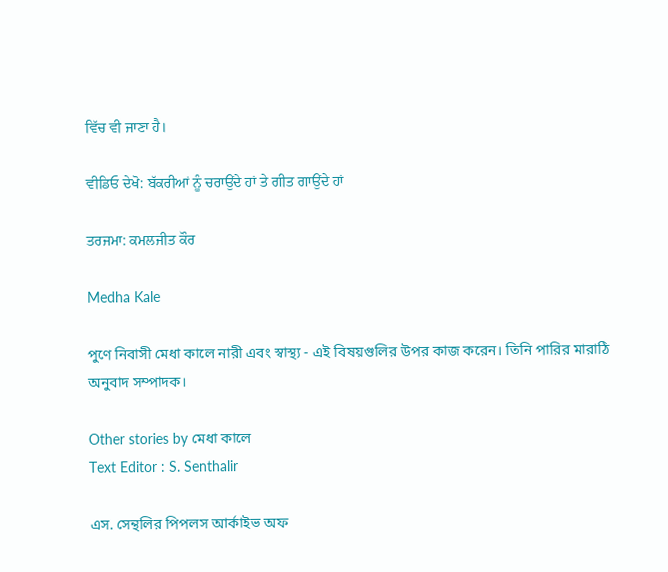ਵਿੱਚ ਵੀ ਜਾਣਾ ਹੈ।

ਵੀਡਿਓ ਦੇਖੋ: ਬੱਕਰੀਆਂ ਨੂੰ ਚਰਾਉਂਦੇ ਹਾਂ ਤੇ ਗੀਤ ਗਾਉਂਦੇ ਹਾਂ

ਤਰਜਮਾ: ਕਮਲਜੀਤ ਕੌਰ

Medha Kale

পুণে নিবাসী মেধা কালে নারী এবং স্বাস্থ্য - এই বিষয়গুলির উপর কাজ করেন। তিনি পারির মারাঠি অনুবাদ সম্পাদক।

Other stories by মেধা কালে
Text Editor : S. Senthalir

এস. সেন্থলির পিপলস আর্কাইভ অফ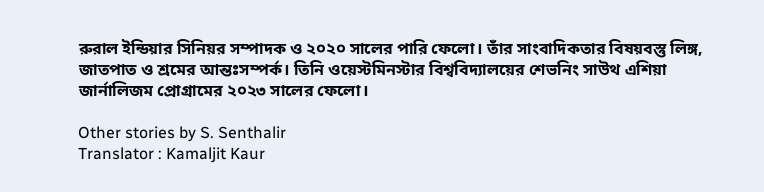রুরাল ইন্ডিয়ার সিনিয়র সম্পাদক ও ২০২০ সালের পারি ফেলো। তাঁর সাংবাদিকতার বিষয়বস্তু লিঙ্গ, জাতপাত ও শ্রমের আন্তঃসম্পর্ক। তিনি ওয়েস্টমিনস্টার বিশ্ববিদ্যালয়ের শেভনিং সাউথ এশিয়া জার্নালিজম প্রোগ্রামের ২০২৩ সালের ফেলো।

Other stories by S. Senthalir
Translator : Kamaljit Kaur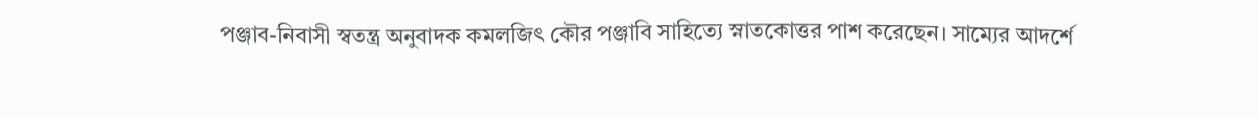পঞ্জাব-নিবাসী স্বতন্ত্র অনুবাদক কমলজিৎ কৌর পঞ্জাবি সাহিত্যে স্নাতকোত্তর পাশ করেছেন। সাম্যের আদর্শে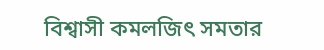বিশ্বাসী কমলজিৎ সমতার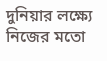দুনিয়ার লক্ষ্যে নিজের মতো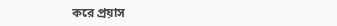করে প্রয়াস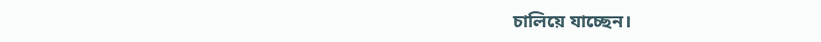চালিয়ে যাচ্ছেন।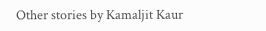Other stories by Kamaljit Kaur